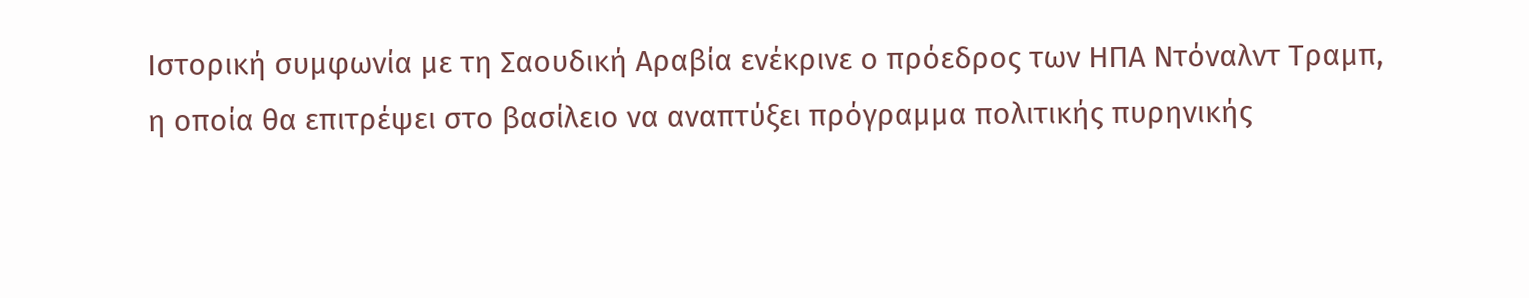Ιστορική συμφωνία με τη Σαουδική Αραβία ενέκρινε ο πρόεδρος των ΗΠΑ Ντόναλντ Τραμπ, η οποία θα επιτρέψει στο βασίλειο να αναπτύξει πρόγραμμα πολιτικής πυρηνικής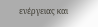ενέργειας και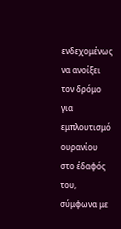ενδεχομένως να ανοίξει τον δρόμο για εμπλουτισμό ουρανίου στο έδαφός του, σύμφωνα με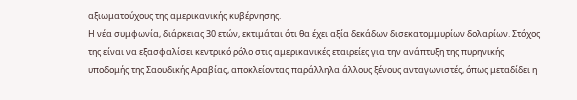αξιωματούχους της αμερικανικής κυβέρνησης.
Η νέα συμφωνία, διάρκειας 30 ετών, εκτιμάται ότι θα έχει αξία δεκάδων δισεκατομμυρίων δολαρίων. Στόχος της είναι να εξασφαλίσει κεντρικό ρόλο στις αμερικανικές εταιρείες για την ανάπτυξη της πυρηνικής υποδομής της Σαουδικής Αραβίας, αποκλείοντας παράλληλα άλλους ξένους ανταγωνιστές, όπως μεταδίδει η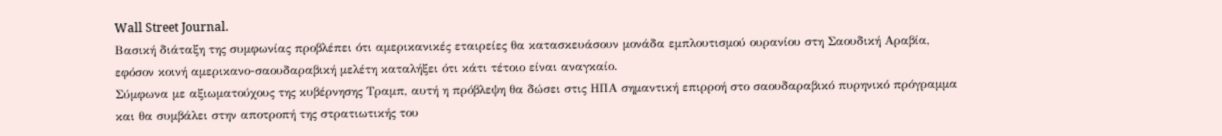Wall Street Journal.
Βασική διάταξη της συμφωνίας προβλέπει ότι αμερικανικές εταιρείες θα κατασκευάσουν μονάδα εμπλουτισμού ουρανίου στη Σαουδική Αραβία, εφόσον κοινή αμερικανο-σαουδαραβική μελέτη καταλήξει ότι κάτι τέτοιο είναι αναγκαίο.
Σύμφωνα με αξιωματούχους της κυβέρνησης Τραμπ, αυτή η πρόβλεψη θα δώσει στις ΗΠΑ σημαντική επιρροή στο σαουδαραβικό πυρηνικό πρόγραμμα και θα συμβάλει στην αποτροπή της στρατιωτικής του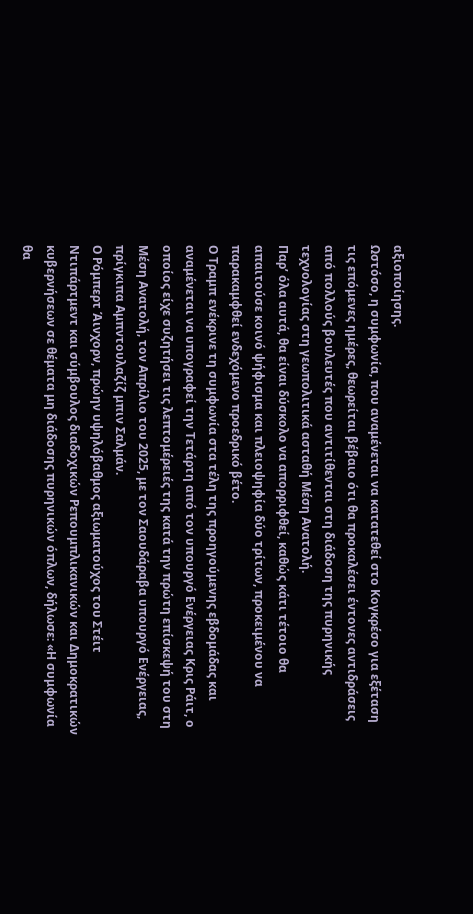αξιοποίησης.
Ωστόσο, η συμφωνία, που αναμένεται να κατατεθεί στο Κογκρέσο για εξέταση τις επόμενες ημέρες, θεωρείται βέβαιο ότι θα προκαλέσει έντονες αντιδράσεις από πολλούς βουλευτές που αντιτίθενται στη διάδοση της πυρηνικής τεχνολογίας στη γεωπολιτικά ασταθή Μέση Ανατολή.
Παρ’ όλα αυτά, θα είναι δύσκολο να απορριφθεί, καθώς κάτι τέτοιο θα απαιτούσε κοινό ψήφισμα και πλειοψηφία δύο τρίτων, προκειμένου να παρακαμφθεί ενδεχόμενο προεδρικό βέτο.
Ο Τραμπ ενέκρινε τη συμφωνία στα τέλη της προηγούμενης εβδομάδας και αναμένεται να υπογραφεί την Τετάρτη από τον υπουργό Ενέργειας Κρις Ράιτ, ο οποίος είχε συζητήσει τις λεπτομέρειές της κατά την πρώτη επίσκεψή του στη Μέση Ανατολή, τον Απρίλιο του 2025, με τον Σαουδάραβα υπουργό Ενέργειας, πρίγκιπα Αμπντουλαζίζ μπιν Σαλμάν.
Ο Ρόμπερτ Άινχορν, πρώην υψηλόβαθμος αξιωματούχος του Στέιτ Ντιπάρτμεντ και σύμβουλος διαδοχικών Ρεπουμπλικανικών και Δημοκρατικών κυβερνήσεων σε θέματα μη διάδοσης πυρηνικών όπλων, δήλωσε: «Η συμφωνία θα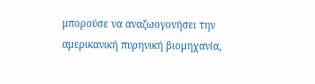μπορούσε να αναζωογονήσει την αμερικανική πυρηνική βιομηχανία,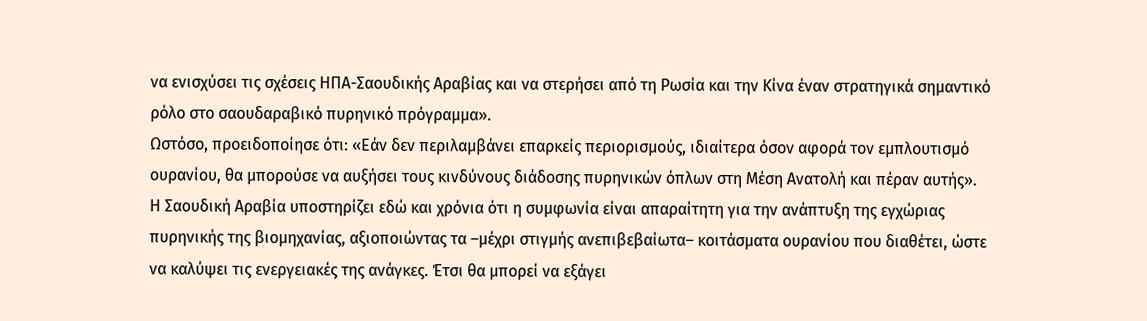να ενισχύσει τις σχέσεις ΗΠΑ-Σαουδικής Αραβίας και να στερήσει από τη Ρωσία και την Κίνα έναν στρατηγικά σημαντικό ρόλο στο σαουδαραβικό πυρηνικό πρόγραμμα».
Ωστόσο, προειδοποίησε ότι: «Εάν δεν περιλαμβάνει επαρκείς περιορισμούς, ιδιαίτερα όσον αφορά τον εμπλουτισμό ουρανίου, θα μπορούσε να αυξήσει τους κινδύνους διάδοσης πυρηνικών όπλων στη Μέση Ανατολή και πέραν αυτής».
Η Σαουδική Αραβία υποστηρίζει εδώ και χρόνια ότι η συμφωνία είναι απαραίτητη για την ανάπτυξη της εγχώριας πυρηνικής της βιομηχανίας, αξιοποιώντας τα –μέχρι στιγμής ανεπιβεβαίωτα– κοιτάσματα ουρανίου που διαθέτει, ώστε να καλύψει τις ενεργειακές της ανάγκες. Έτσι θα μπορεί να εξάγει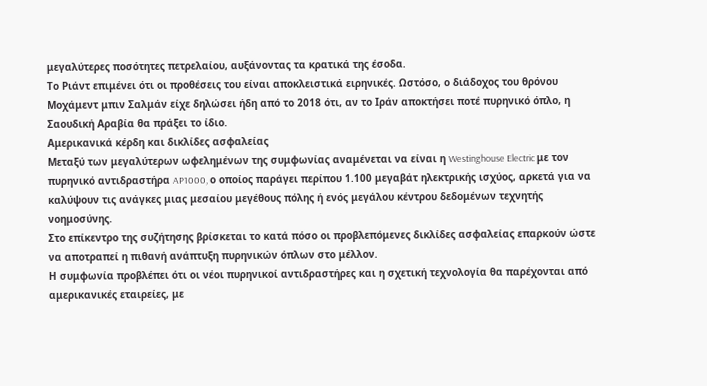μεγαλύτερες ποσότητες πετρελαίου, αυξάνοντας τα κρατικά της έσοδα.
Το Ριάντ επιμένει ότι οι προθέσεις του είναι αποκλειστικά ειρηνικές. Ωστόσο, ο διάδοχος του θρόνου Μοχάμεντ μπιν Σαλμάν είχε δηλώσει ήδη από το 2018 ότι, αν το Ιράν αποκτήσει ποτέ πυρηνικό όπλο, η Σαουδική Αραβία θα πράξει το ίδιο.
Αμερικανικά κέρδη και δικλίδες ασφαλείας
Μεταξύ των μεγαλύτερων ωφελημένων της συμφωνίας αναμένεται να είναι η Westinghouse Electric με τον πυρηνικό αντιδραστήρα AP1000, ο οποίος παράγει περίπου 1.100 μεγαβάτ ηλεκτρικής ισχύος, αρκετά για να καλύψουν τις ανάγκες μιας μεσαίου μεγέθους πόλης ή ενός μεγάλου κέντρου δεδομένων τεχνητής νοημοσύνης.
Στο επίκεντρο της συζήτησης βρίσκεται το κατά πόσο οι προβλεπόμενες δικλίδες ασφαλείας επαρκούν ώστε να αποτραπεί η πιθανή ανάπτυξη πυρηνικών όπλων στο μέλλον.
Η συμφωνία προβλέπει ότι οι νέοι πυρηνικοί αντιδραστήρες και η σχετική τεχνολογία θα παρέχονται από αμερικανικές εταιρείες, με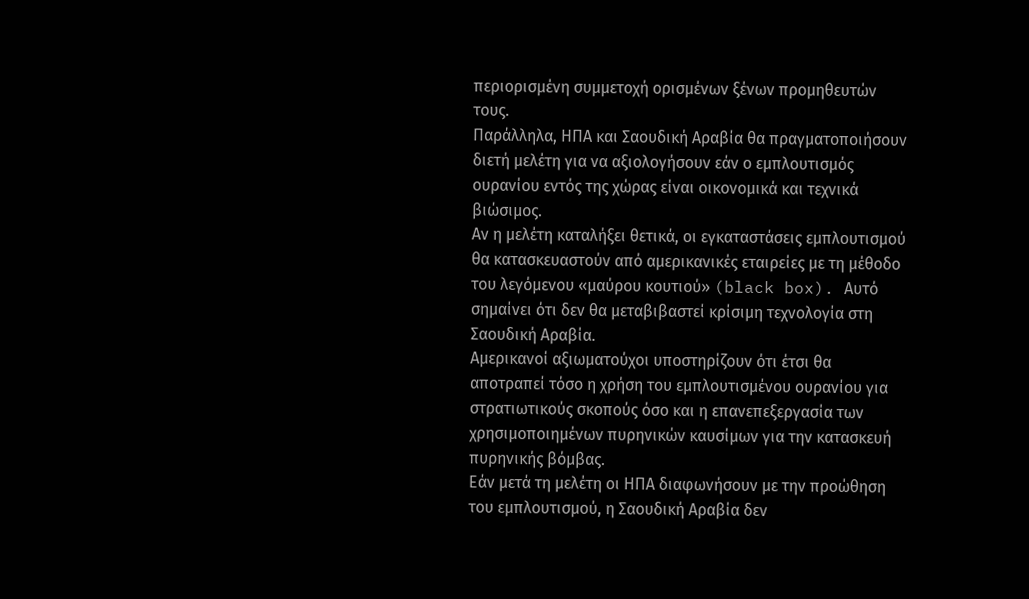περιορισμένη συμμετοχή ορισμένων ξένων προμηθευτών τους.
Παράλληλα, ΗΠΑ και Σαουδική Αραβία θα πραγματοποιήσουν διετή μελέτη για να αξιολογήσουν εάν ο εμπλουτισμός ουρανίου εντός της χώρας είναι οικονομικά και τεχνικά βιώσιμος.
Αν η μελέτη καταλήξει θετικά, οι εγκαταστάσεις εμπλουτισμού θα κατασκευαστούν από αμερικανικές εταιρείες με τη μέθοδο του λεγόμενου «μαύρου κουτιού» (black box). Αυτό σημαίνει ότι δεν θα μεταβιβαστεί κρίσιμη τεχνολογία στη Σαουδική Αραβία.
Αμερικανοί αξιωματούχοι υποστηρίζουν ότι έτσι θα αποτραπεί τόσο η χρήση του εμπλουτισμένου ουρανίου για στρατιωτικούς σκοπούς όσο και η επανεπεξεργασία των χρησιμοποιημένων πυρηνικών καυσίμων για την κατασκευή πυρηνικής βόμβας.
Εάν μετά τη μελέτη οι ΗΠΑ διαφωνήσουν με την προώθηση του εμπλουτισμού, η Σαουδική Αραβία δεν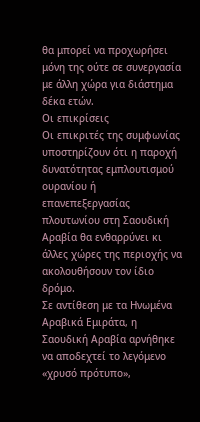θα μπορεί να προχωρήσει μόνη της ούτε σε συνεργασία με άλλη χώρα για διάστημα δέκα ετών.
Οι επικρίσεις
Οι επικριτές της συμφωνίας υποστηρίζουν ότι η παροχή δυνατότητας εμπλουτισμού ουρανίου ή επανεπεξεργασίας πλουτωνίου στη Σαουδική Αραβία θα ενθαρρύνει κι άλλες χώρες της περιοχής να ακολουθήσουν τον ίδιο δρόμο.
Σε αντίθεση με τα Ηνωμένα Αραβικά Εμιράτα, η Σαουδική Αραβία αρνήθηκε να αποδεχτεί το λεγόμενο «χρυσό πρότυπο»,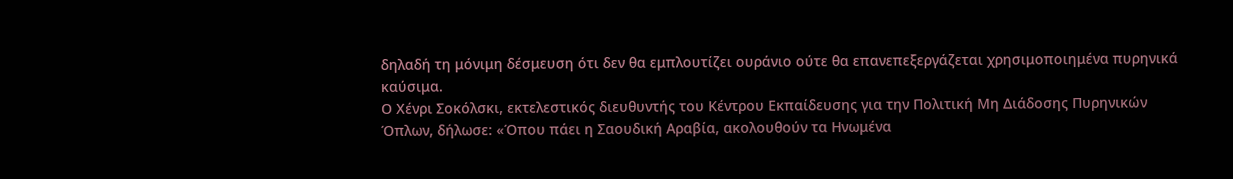δηλαδή τη μόνιμη δέσμευση ότι δεν θα εμπλουτίζει ουράνιο ούτε θα επανεπεξεργάζεται χρησιμοποιημένα πυρηνικά καύσιμα.
Ο Χένρι Σοκόλσκι, εκτελεστικός διευθυντής του Κέντρου Εκπαίδευσης για την Πολιτική Μη Διάδοσης Πυρηνικών Όπλων, δήλωσε: «Όπου πάει η Σαουδική Αραβία, ακολουθούν τα Ηνωμένα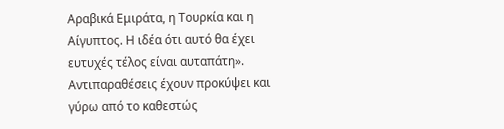Αραβικά Εμιράτα, η Τουρκία και η Αίγυπτος. Η ιδέα ότι αυτό θα έχει ευτυχές τέλος είναι αυταπάτη».
Αντιπαραθέσεις έχουν προκύψει και γύρω από το καθεστώς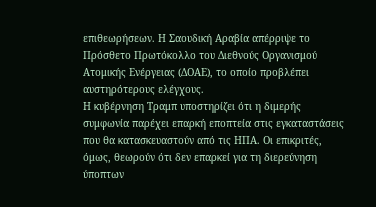επιθεωρήσεων. Η Σαουδική Αραβία απέρριψε το Πρόσθετο Πρωτόκολλο του Διεθνούς Οργανισμού Ατομικής Ενέργειας (ΔΟΑΕ), το οποίο προβλέπει αυστηρότερους ελέγχους.
Η κυβέρνηση Τραμπ υποστηρίζει ότι η διμερής συμφωνία παρέχει επαρκή εποπτεία στις εγκαταστάσεις που θα κατασκευαστούν από τις ΗΠΑ. Οι επικριτές, όμως, θεωρούν ότι δεν επαρκεί για τη διερεύνηση ύποπτων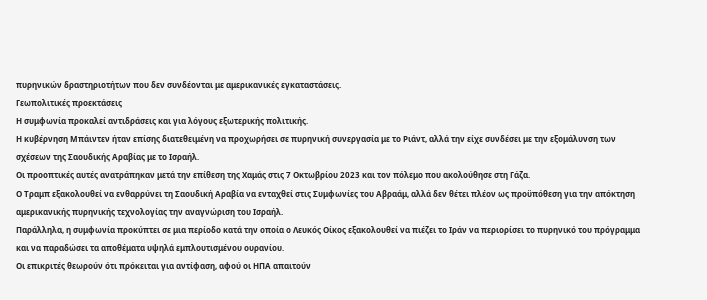πυρηνικών δραστηριοτήτων που δεν συνδέονται με αμερικανικές εγκαταστάσεις.
Γεωπολιτικές προεκτάσεις
Η συμφωνία προκαλεί αντιδράσεις και για λόγους εξωτερικής πολιτικής.
Η κυβέρνηση Μπάιντεν ήταν επίσης διατεθειμένη να προχωρήσει σε πυρηνική συνεργασία με το Ριάντ, αλλά την είχε συνδέσει με την εξομάλυνση των σχέσεων της Σαουδικής Αραβίας με το Ισραήλ.
Οι προοπτικές αυτές ανατράπηκαν μετά την επίθεση της Χαμάς στις 7 Οκτωβρίου 2023 και τον πόλεμο που ακολούθησε στη Γάζα.
Ο Τραμπ εξακολουθεί να ενθαρρύνει τη Σαουδική Αραβία να ενταχθεί στις Συμφωνίες του Αβραάμ, αλλά δεν θέτει πλέον ως προϋπόθεση για την απόκτηση αμερικανικής πυρηνικής τεχνολογίας την αναγνώριση του Ισραήλ.
Παράλληλα, η συμφωνία προκύπτει σε μια περίοδο κατά την οποία ο Λευκός Οίκος εξακολουθεί να πιέζει το Ιράν να περιορίσει το πυρηνικό του πρόγραμμα και να παραδώσει τα αποθέματα υψηλά εμπλουτισμένου ουρανίου.
Οι επικριτές θεωρούν ότι πρόκειται για αντίφαση, αφού οι ΗΠΑ απαιτούν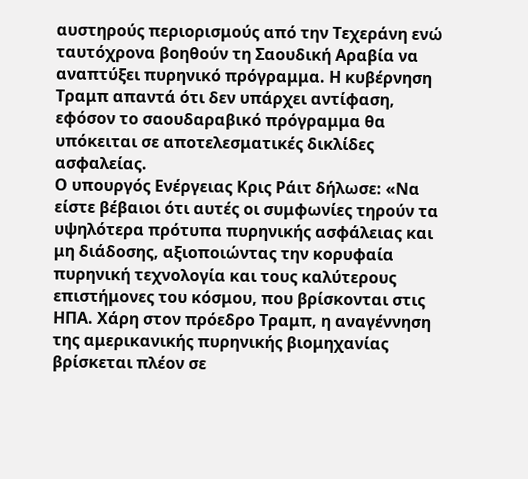αυστηρούς περιορισμούς από την Τεχεράνη ενώ ταυτόχρονα βοηθούν τη Σαουδική Αραβία να αναπτύξει πυρηνικό πρόγραμμα. Η κυβέρνηση Τραμπ απαντά ότι δεν υπάρχει αντίφαση, εφόσον το σαουδαραβικό πρόγραμμα θα υπόκειται σε αποτελεσματικές δικλίδες ασφαλείας.
Ο υπουργός Ενέργειας Κρις Ράιτ δήλωσε: «Να είστε βέβαιοι ότι αυτές οι συμφωνίες τηρούν τα υψηλότερα πρότυπα πυρηνικής ασφάλειας και μη διάδοσης, αξιοποιώντας την κορυφαία πυρηνική τεχνολογία και τους καλύτερους επιστήμονες του κόσμου, που βρίσκονται στις ΗΠΑ. Χάρη στον πρόεδρο Τραμπ, η αναγέννηση της αμερικανικής πυρηνικής βιομηχανίας βρίσκεται πλέον σε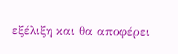εξέλιξη και θα αποφέρει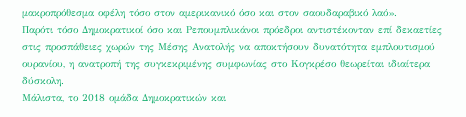μακροπρόθεσμα οφέλη τόσο στον αμερικανικό όσο και στον σαουδαραβικό λαό».
Παρότι τόσο Δημοκρατικοί όσο και Ρεπουμπλικάνοι πρόεδροι αντιστέκονταν επί δεκαετίες στις προσπάθειες χωρών της Μέσης Ανατολής να αποκτήσουν δυνατότητα εμπλουτισμού ουρανίου, η ανατροπή της συγκεκριμένης συμφωνίας στο Κογκρέσο θεωρείται ιδιαίτερα δύσκολη.
Μάλιστα, το 2018 ομάδα Δημοκρατικών και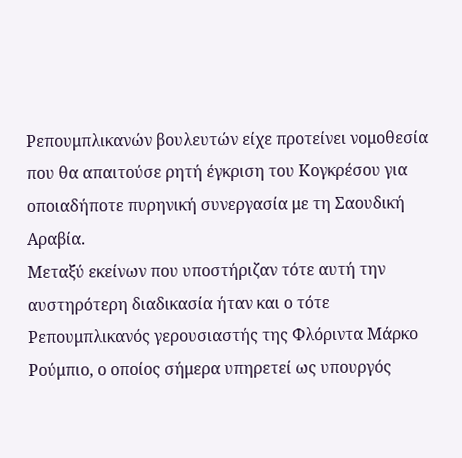Ρεπουμπλικανών βουλευτών είχε προτείνει νομοθεσία που θα απαιτούσε ρητή έγκριση του Κογκρέσου για οποιαδήποτε πυρηνική συνεργασία με τη Σαουδική Αραβία.
Μεταξύ εκείνων που υποστήριζαν τότε αυτή την αυστηρότερη διαδικασία ήταν και ο τότε Ρεπουμπλικανός γερουσιαστής της Φλόριντα Μάρκο Ρούμπιο, ο οποίος σήμερα υπηρετεί ως υπουργός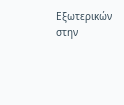Εξωτερικών στην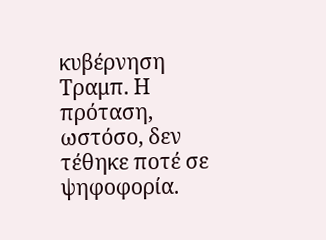κυβέρνηση Τραμπ. Η πρόταση, ωστόσο, δεν τέθηκε ποτέ σε ψηφοφορία.